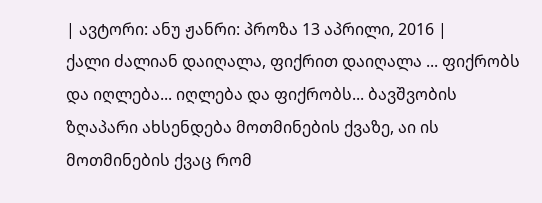| ავტორი: ანუ ჟანრი: პროზა 13 აპრილი, 2016 |
ქალი ძალიან დაიღალა, ფიქრით დაიღალა ... ფიქრობს და იღლება... იღლება და ფიქრობს... ბავშვობის ზღაპარი ახსენდება მოთმინების ქვაზე, აი ის მოთმინების ქვაც რომ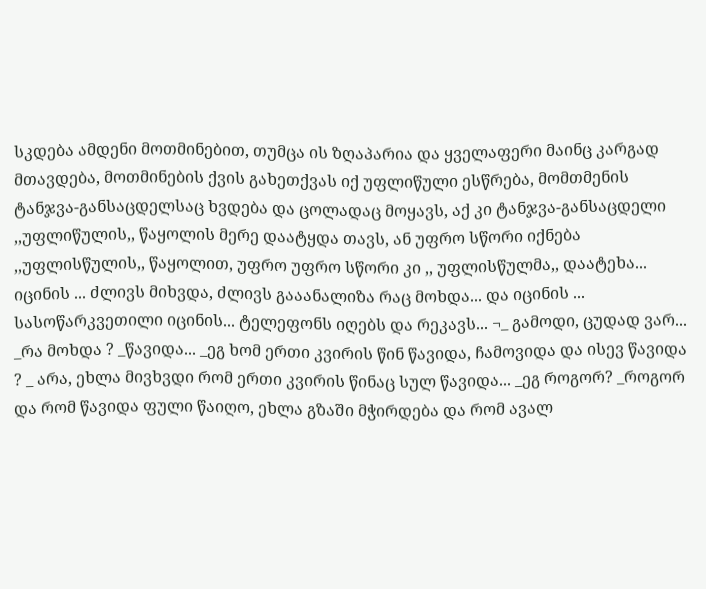სკდება ამდენი მოთმინებით, თუმცა ის ზღაპარია და ყველაფერი მაინც კარგად მთავდება, მოთმინების ქვის გახეთქვას იქ უფლიწული ესწრება, მომთმენის ტანჯვა-განსაცდელსაც ხვდება და ცოლადაც მოყავს, აქ კი ტანჯვა-განსაცდელი ,,უფლიწულის,, წაყოლის მერე დაატყდა თავს, ან უფრო სწორი იქნება ,,უფლისწულის,, წაყოლით, უფრო უფრო სწორი კი ,, უფლისწულმა,, დაატეხა... იცინის ... ძლივს მიხვდა, ძლივს გააანალიზა რაც მოხდა... და იცინის ... სასოწარკვეთილი იცინის... ტელეფონს იღებს და რეკავს... ¬_ გამოდი, ცუდად ვარ... _რა მოხდა ? _წავიდა... _ეგ ხომ ერთი კვირის წინ წავიდა, ჩამოვიდა და ისევ წავიდა ? _ არა, ეხლა მივხვდი რომ ერთი კვირის წინაც სულ წავიდა... _ეგ როგორ? _როგორ და რომ წავიდა ფული წაიღო, ეხლა გზაში მჭირდება და რომ ავალ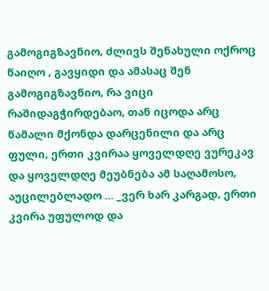გამოგიგზავნიო, ძლივს შენახული ოქროც წაიღო , გავყიდი და ამასაც შენ გამოგიგზავნიო, რა ვიცი რაშიდაგჭირდებაო, თან იცოდა არც წამალი მქონდა დარცენილი და არც ფული, ერთი კვირაა ყოველდღე ვურეკავ და ყოველდღე მეუბნება ამ საღამოსო, აუცილებლადო ... _ვერ ხარ კარგად, ერთი კვირა უფულოდ და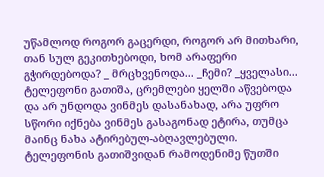უწამლოდ როგორ გაცერდი, როგორ არ მითხარი, თან სულ გეკითხებოდი, ხომ არაფერი გჭირდებოდა? _ მრცხვენოდა... _ჩემი? _ყველასი... ტელეფონი გათიშა, ცრემლები ყელში აწვებოდა და არ უნდოდა ვინმეს დასანახად, არა უფრო სწორი იქნება ვინმეს გასაგონად ეტირა, თუმცა მაინც ნახა ატირებულ-აბღავლებული. ტელეფონის გათიშვიდან რამოდენიმე წუთში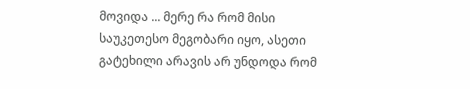მოვიდა ... მერე რა რომ მისი საუკეთესო მეგობარი იყო, ასეთი გატეხილი არავის არ უნდოდა რომ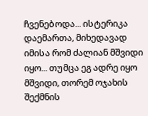ჩვენებოდა... ისტერიკა დაემართა, მიხედავად იმისა რომ ძალიან მშვიდი იყო... თუმცა ეგ ადრე იყო მშვიდი, თორემ ოჯახის შექმნის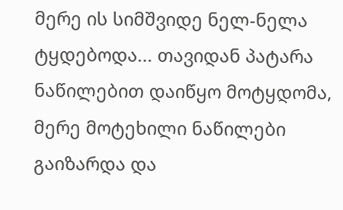მერე ის სიმშვიდე ნელ-ნელა ტყდებოდა... თავიდან პატარა ნაწილებით დაიწყო მოტყდომა, მერე მოტეხილი ნაწილები გაიზარდა და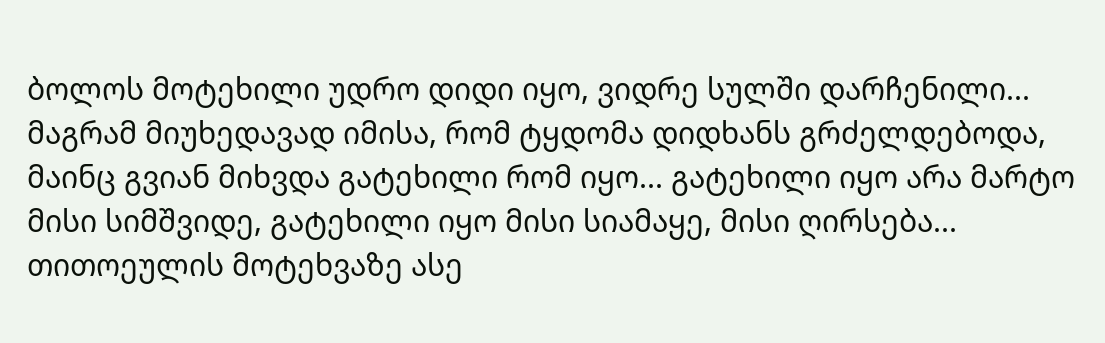ბოლოს მოტეხილი უდრო დიდი იყო, ვიდრე სულში დარჩენილი... მაგრამ მიუხედავად იმისა, რომ ტყდომა დიდხანს გრძელდებოდა, მაინც გვიან მიხვდა გატეხილი რომ იყო... გატეხილი იყო არა მარტო მისი სიმშვიდე, გატეხილი იყო მისი სიამაყე, მისი ღირსება... თითოეულის მოტეხვაზე ასე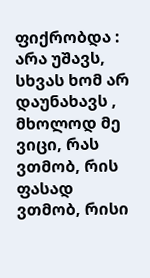ფიქრობდა : არა უშავს, სხვას ხომ არ დაუნახავს , მხოლოდ მე ვიცი, რას ვთმობ, რის ფასად ვთმობ, რისი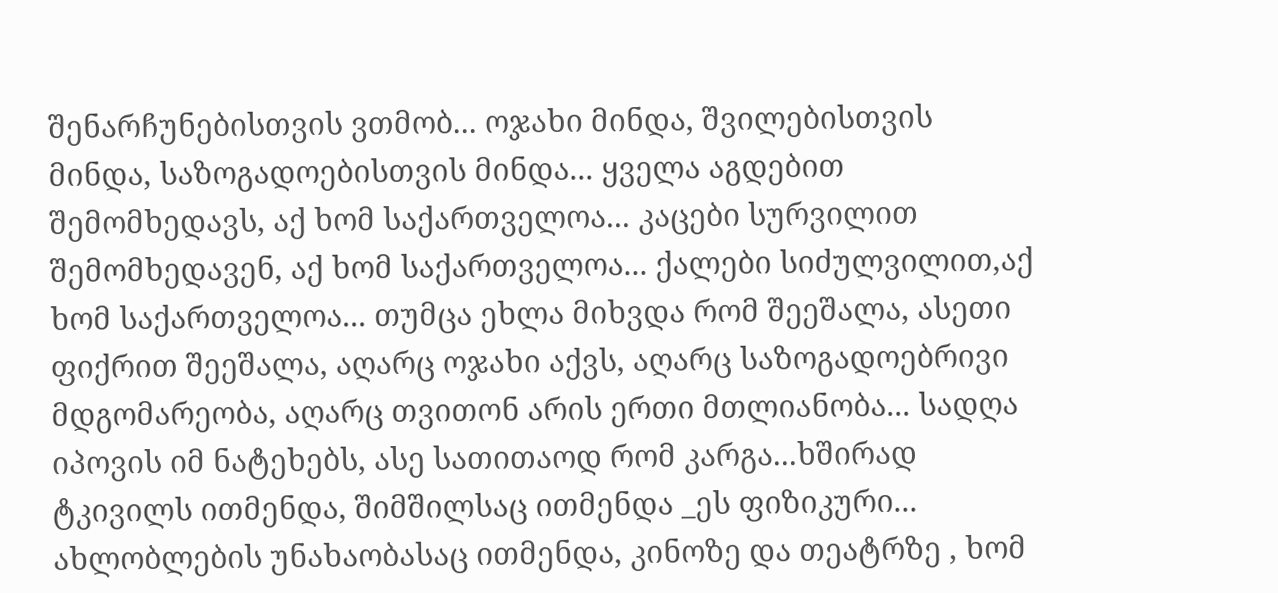შენარჩუნებისთვის ვთმობ... ოჯახი მინდა, შვილებისთვის მინდა, საზოგადოებისთვის მინდა... ყველა აგდებით შემომხედავს, აქ ხომ საქართველოა... კაცები სურვილით შემომხედავენ, აქ ხომ საქართველოა... ქალები სიძულვილით,აქ ხომ საქართველოა... თუმცა ეხლა მიხვდა რომ შეეშალა, ასეთი ფიქრით შეეშალა, აღარც ოჯახი აქვს, აღარც საზოგადოებრივი მდგომარეობა, აღარც თვითონ არის ერთი მთლიანობა... სადღა იპოვის იმ ნატეხებს, ასე სათითაოდ რომ კარგა...ხშირად ტკივილს ითმენდა, შიმშილსაც ითმენდა _ეს ფიზიკური... ახლობლების უნახაობასაც ითმენდა, კინოზე და თეატრზე , ხომ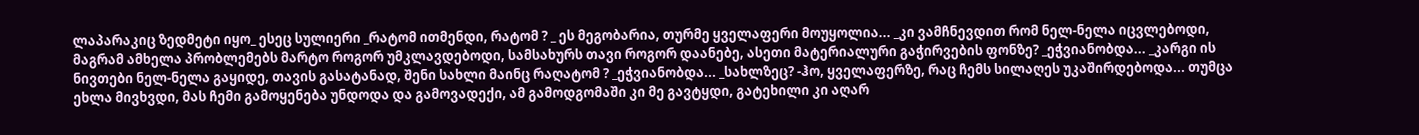ლაპარაკიც ზედმეტი იყო_ ესეც სულიერი _რატომ ითმენდი, რატომ ? _ ეს მეგობარია, თურმე ყველაფერი მოუყოლია... _კი ვამჩნევდით რომ ნელ-ნელა იცვლებოდი, მაგრამ ამხელა პრობლემებს მარტო როგორ უმკლავდებოდი, სამსახურს თავი როგორ დაანებე, ასეთი მატერიალური გაჭირვების ფონზე? _ეჭვიანობდა... _კარგი ის ნივთები ნელ-ნელა გაყიდე, თავის გასატანად, შენი სახლი მაინც რაღატომ ? _ეჭვიანობდა... _სახლზეც? -ჰო, ყველაფერზე, რაც ჩემს სილაღეს უკაშირდებოდა... თუმცა ეხლა მივხვდი, მას ჩემი გამოყენება უნდოდა და გამოვადექი, ამ გამოდგომაში კი მე გავტყდი, გატეხილი კი აღარ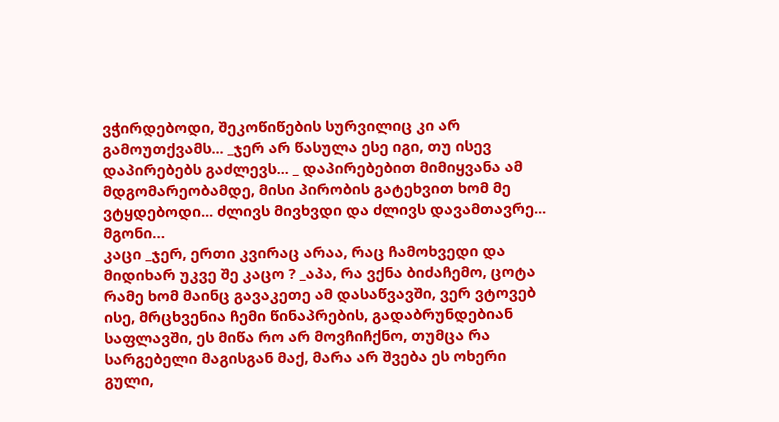ვჭირდებოდი, შეკოწიწების სურვილიც კი არ გამოუთქვამს... _ჯერ არ წასულა ესე იგი, თუ ისევ დაპირებებს გაძლევს... _ დაპირებებით მიმიყვანა ამ მდგომარეობამდე, მისი პირობის გატეხვით ხომ მე ვტყდებოდი... ძლივს მივხვდი და ძლივს დავამთავრე... მგონი…
კაცი _ჯერ, ერთი კვირაც არაა, რაც ჩამოხვედი და მიდიხარ უკვე შე კაცო ? _აპა, რა ვქნა ბიძაჩემო, ცოტა რამე ხომ მაინც გავაკეთე ამ დასაწვავში, ვერ ვტოვებ ისე, მრცხვენია ჩემი წინაპრების, გადაბრუნდებიან საფლავში, ეს მიწა რო არ მოვჩიჩქნო, თუმცა რა სარგებელი მაგისგან მაქ, მარა არ შვება ეს ოხერი გული,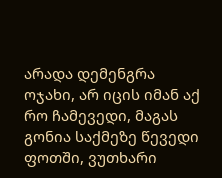არადა დემენგრა ოჯახი, არ იცის იმან აქ რო ჩამევედი, მაგას გონია საქმეზე წევედი ფოთში, ვუთხარი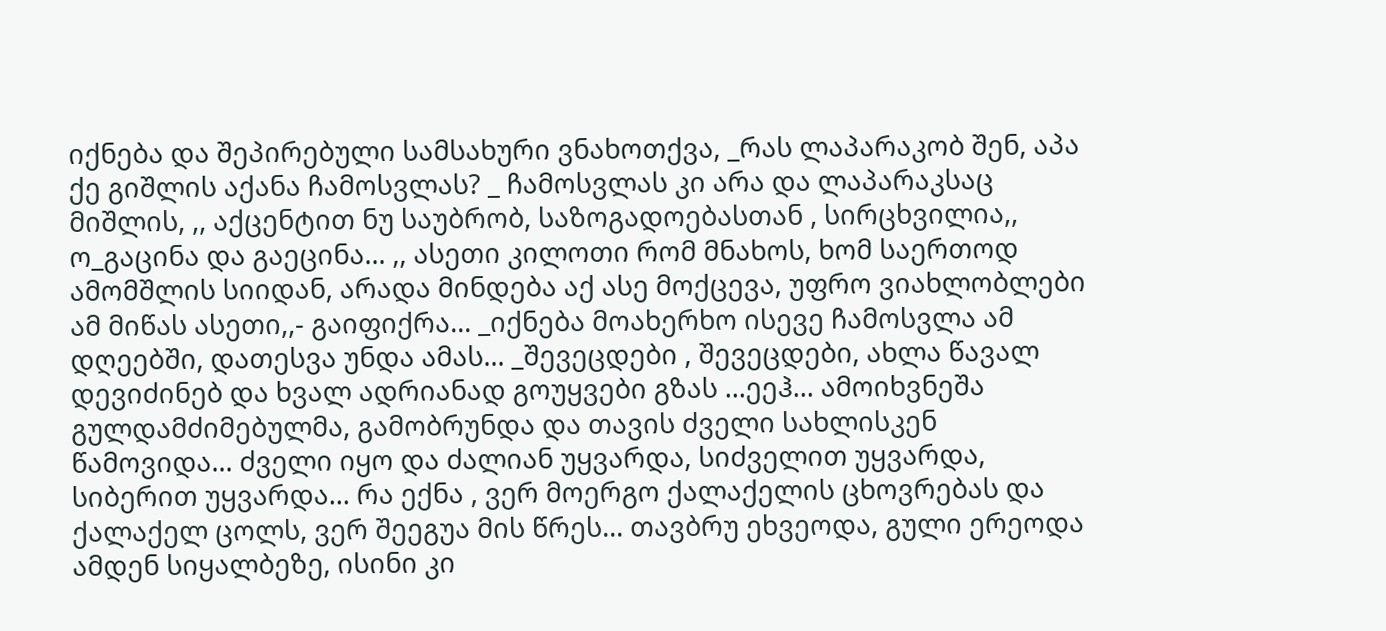იქნება და შეპირებული სამსახური ვნახოთქვა, _რას ლაპარაკობ შენ, აპა ქე გიშლის აქანა ჩამოსვლას? _ ჩამოსვლას კი არა და ლაპარაკსაც მიშლის, ,, აქცენტით ნუ საუბრობ, საზოგადოებასთან , სირცხვილია,, ო_გაცინა და გაეცინა... ,, ასეთი კილოთი რომ მნახოს, ხომ საერთოდ ამომშლის სიიდან, არადა მინდება აქ ასე მოქცევა, უფრო ვიახლობლები ამ მიწას ასეთი,,- გაიფიქრა... _იქნება მოახერხო ისევე ჩამოსვლა ამ დღეებში, დათესვა უნდა ამას... _შევეცდები , შევეცდები, ახლა წავალ დევიძინებ და ხვალ ადრიანად გოუყვები გზას ...ეეჰ... ამოიხვნეშა გულდამძიმებულმა, გამობრუნდა და თავის ძველი სახლისკენ წამოვიდა... ძველი იყო და ძალიან უყვარდა, სიძველით უყვარდა, სიბერით უყვარდა... რა ექნა , ვერ მოერგო ქალაქელის ცხოვრებას და ქალაქელ ცოლს, ვერ შეეგუა მის წრეს... თავბრუ ეხვეოდა, გული ერეოდა ამდენ სიყალბეზე, ისინი კი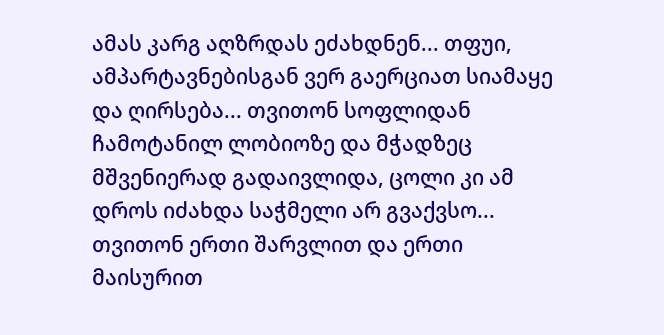ამას კარგ აღზრდას ეძახდნენ... თფუი, ამპარტავნებისგან ვერ გაერციათ სიამაყე და ღირსება... თვითონ სოფლიდან ჩამოტანილ ლობიოზე და მჭადზეც მშვენიერად გადაივლიდა, ცოლი კი ამ დროს იძახდა საჭმელი არ გვაქვსო... თვითონ ერთი შარვლით და ერთი მაისურით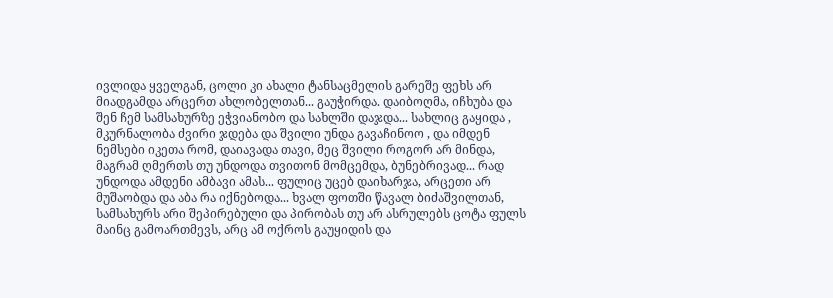ივლიდა ყველგან, ცოლი კი ახალი ტანსაცმელის გარეშე ფეხს არ მიადგამდა არცერთ ახლობელთან... გაუჭირდა. დაიბოღმა, იჩხუბა და შენ ჩემ სამსახურზე ეჭვიანობო და სახლში დაჯდა... სახლიც გაყიდა , მკურნალობა ძვირი ჯდება და შვილი უნდა გავაჩინოო , და იმდენ ნემსები იკეთა რომ, დაიავადა თავი, მეც შვილი როგორ არ მინდა, მაგრამ ღმერთს თუ უნდოდა თვითონ მომცემდა, ბუნებრივად... რად უნდოდა ამდენი ამბავი ამას... ფულიც უცებ დაიხარჯა, არცეთი არ მუშაობდა და აბა რა იქნებოდა... ხვალ ფოთში წავალ ბიძაშვილთან, სამსახურს არი შეპირებული და პირობას თუ არ ასრულებს ცოტა ფულს მაინც გამოართმევს, არც ამ ოქროს გაუყიდის და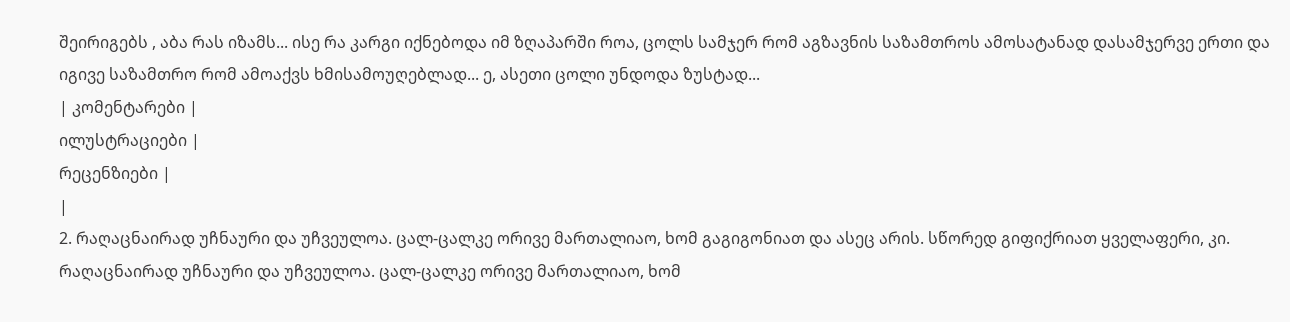შეირიგებს , აბა რას იზამს... ისე რა კარგი იქნებოდა იმ ზღაპარში როა, ცოლს სამჯერ რომ აგზავნის საზამთროს ამოსატანად დასამჯერვე ერთი და იგივე საზამთრო რომ ამოაქვს ხმისამოუღებლად... ე, ასეთი ცოლი უნდოდა ზუსტად...
| კომენტარები |
ილუსტრაციები |
რეცენზიები |
|
2. რაღაცნაირად უჩნაური და უჩვეულოა. ცალ-ცალკე ორივე მართალიაო, ხომ გაგიგონიათ და ასეც არის. სწორედ გიფიქრიათ ყველაფერი, კი. რაღაცნაირად უჩნაური და უჩვეულოა. ცალ-ცალკე ორივე მართალიაო, ხომ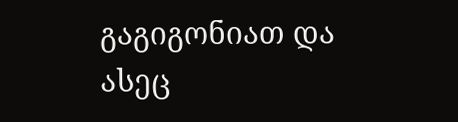გაგიგონიათ და ასეც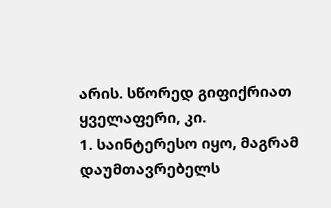არის. სწორედ გიფიქრიათ ყველაფერი, კი.
1. საინტერესო იყო, მაგრამ დაუმთავრებელს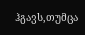ჰგავს,თუმცა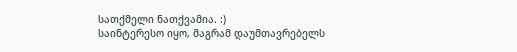სათქმელი ნათქვამია. :)
საინტერესო იყო, მაგრამ დაუმთავრებელს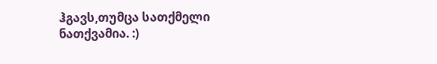ჰგავს,თუმცა სათქმელი ნათქვამია. :)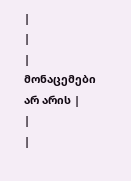|
|
| მონაცემები არ არის |
|
|